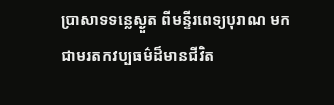ប្រាសាទទន្លេស្ងួត ពីមន្ទីរពេទ្យបុរាណ មកជាមរតកវប្បធម៌ដ៏មានជីវិត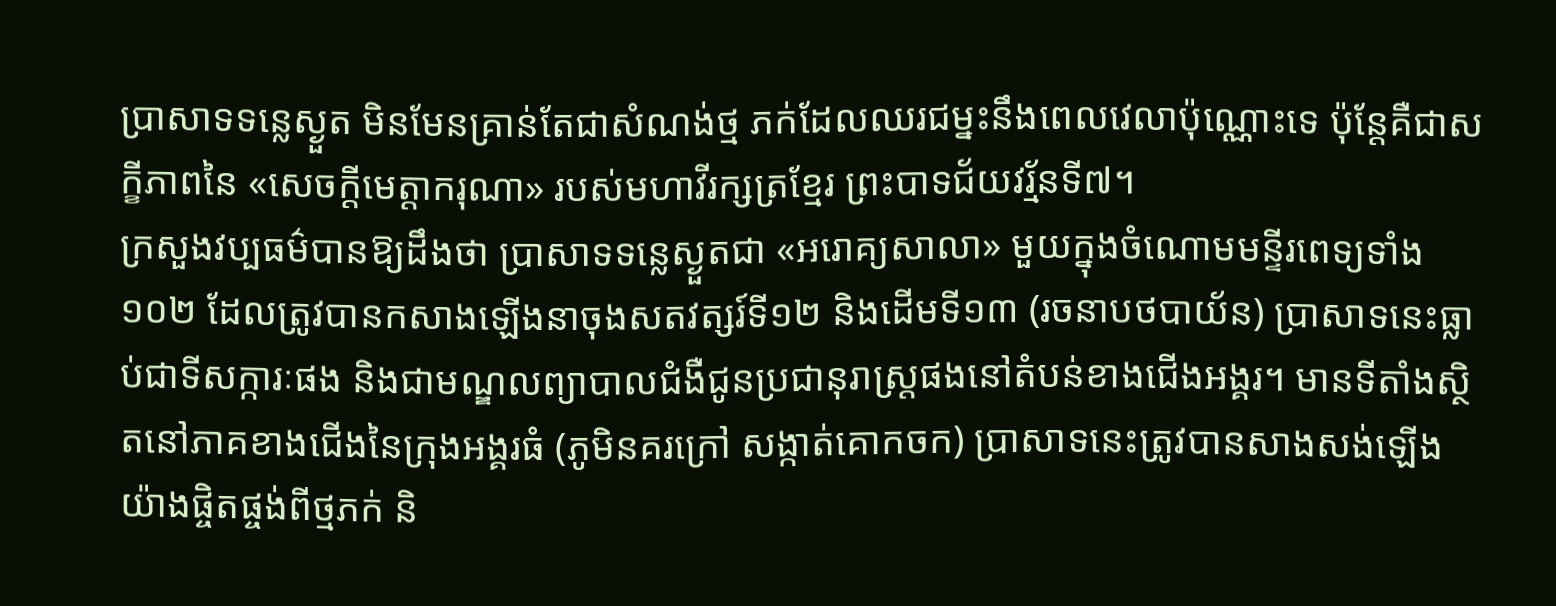ប្រាសាទទន្លេស្ងួត មិនមែនគ្រាន់តែជាសំណង់ថ្ម ភក់ដែលឈរជម្នះនឹងពេលវេលាប៉ុណ្ណោះទេ ប៉ុន្តែគឺជាសក្ខីភាពនៃ «សេចក្តីមេត្តាករុណា» របស់មហាវីរក្សត្រខ្មែរ ព្រះបាទជ័យវរ្ម័នទី៧។
ក្រសួងវប្បធម៌បានឱ្យដឹងថា ប្រាសាទទន្លេស្ងួតជា «អរោគ្យសាលា» មួយក្នុងចំណោមមន្ទីរពេទ្យទាំង ១០២ ដែលត្រូវបានកសាងឡើងនាចុងសតវត្សរ៍ទី១២ និងដើមទី១៣ (រចនាបថបាយ័ន) ប្រាសាទនេះធ្លាប់ជាទីសក្ការៈផង និងជាមណ្ឌលព្យាបាលជំងឺជូនប្រជានុរាស្ត្រផងនៅតំបន់ខាងជើងអង្គរ។ មានទីតាំងស្ថិតនៅភាគខាងជើងនៃក្រុងអង្គរធំ (ភូមិនគរក្រៅ សង្កាត់គោកចក) ប្រាសាទនេះត្រូវបានសាងសង់ឡើងយ៉ាងផ្ចិតផ្ចង់ពីថ្មភក់ និ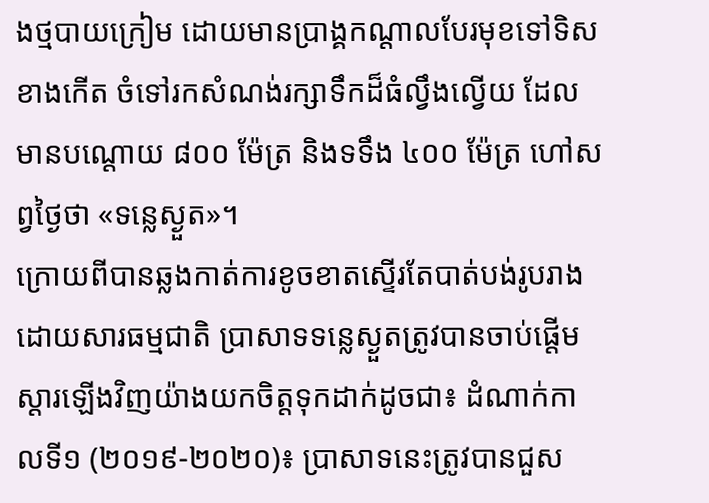ងថ្មបាយក្រៀម ដោយមានប្រាង្គកណ្តាលបែរមុខទៅទិសខាងកើត ចំទៅរកសំណង់រក្សាទឹកដ៏ធំល្វឹងល្វើយ ដែលមានបណ្តោយ ៨០០ ម៉ែត្រ និងទទឹង ៤០០ ម៉ែត្រ ហៅសព្វថ្ងៃថា «ទន្លេស្ងួត»។
ក្រោយពីបានឆ្លងកាត់ការខូចខាតស្ទើរតែបាត់បង់រូបរាងដោយសារធម្មជាតិ ប្រាសាទទន្លេស្ងួតត្រូវបានចាប់ផ្តើមស្តារឡើងវិញយ៉ាងយកចិត្តទុកដាក់ដូចជា៖ ដំណាក់កាលទី១ (២០១៩-២០២០)៖ ប្រាសាទនេះត្រូវបានជួស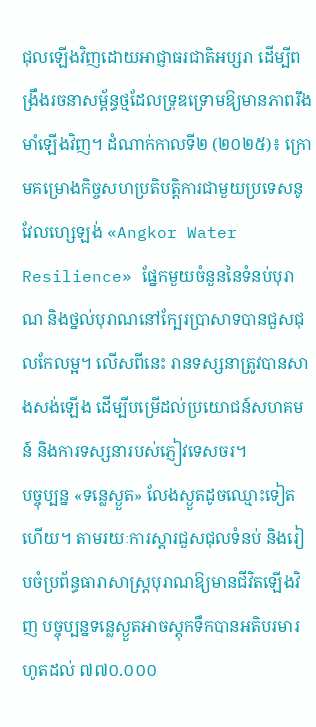ជុលឡើងវិញដោយអាជ្ញាធរជាតិអប្សរា ដើម្បីពង្រឹងរចនាសម្ព័ន្ធថ្មដែលទ្រុឌទ្រោមឱ្យមានភាពរឹងមាំឡើងវិញ។ ដំណាក់កាលទី២ (២០២៥)៖ ក្រោមគម្រោងកិច្ចសហប្រតិបត្តិការជាមួយប្រទេសនូវែលហ្សេឡង់ «Angkor Water Resilience» ផ្នែកមួយចំនួននៃទំនប់បុរាណ និងថ្នល់បុរាណនៅក្បែរប្រាសាទបានជួសជុលកែលម្អ។ លើសពីនេះ រានទស្សនាត្រូវបានសាងសង់ឡើង ដើម្បីបម្រើដល់ប្រយោជន៍សហគមន៍ និងការទស្សនារបស់ភ្ញៀវទេសចរ។
បច្ចុប្បន្ន «ទន្លេស្ងួត» លែងស្ងួតដូចឈ្មោះទៀតហើយ។ តាមរយៈការស្តារជួសជុលទំនប់ និងរៀបចំប្រព័ន្ធធារាសាស្ត្របុរាណឱ្យមានជីវិតឡើងវិញ បច្ចុប្បន្នទន្លេស្ងួតអាចស្តុកទឹកបានអតិបរមារហូតដល់ ៧៧០.០០០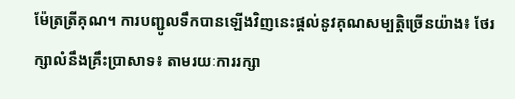ម៉ែត្រត្រីគុណ។ ការបញ្ជូលទឹកបានឡើងវិញនេះផ្តល់នូវគុណសម្បត្តិច្រើនយ៉ាង៖ ថែរក្សាលំនឹងគ្រឹះប្រាសាទ៖ តាមរយៈការរក្សា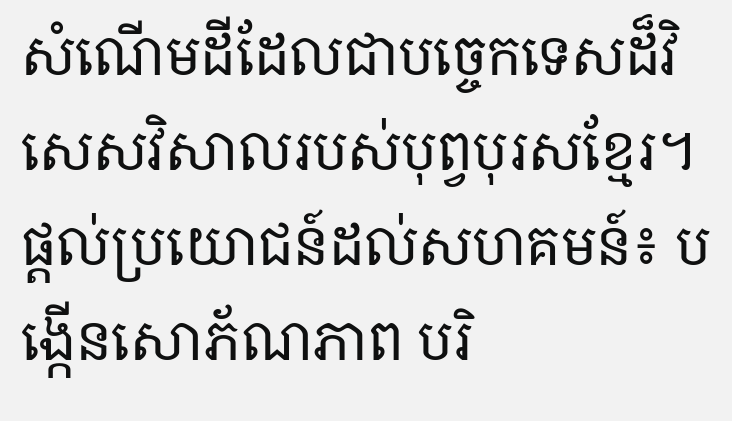សំណើមដីដែលជាបច្ចេកទេសដ៏វិសេសវិសាលរបស់បុព្វបុរសខ្មែរ។ ផ្តល់ប្រយោជន៍ដល់សហគមន៍៖ បង្កើនសោភ័ណភាព បរិ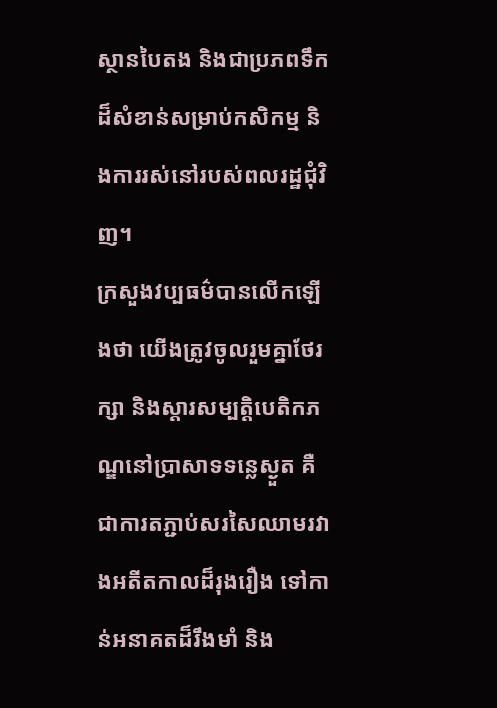ស្ថានបៃតង និងជាប្រភពទឹកដ៏សំខាន់សម្រាប់កសិកម្ម និងការរស់នៅរបស់ពលរដ្ឋជុំវិញ។
ក្រសួងវប្បធម៌បានលើកឡើងថា យើងត្រូវចូលរួមគ្នាថែរក្សា និងស្តារសម្បត្តិបេតិកភណ្ឌនៅប្រាសាទទន្លេស្ងួត គឺជាការតភ្ជាប់សរសៃឈាមរវាងអតីតកាលដ៏រុងរឿង ទៅកាន់អនាគតដ៏រឹងមាំ និង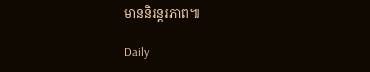មាននិរន្តរភាព៕

Daily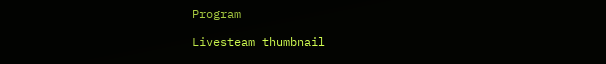Program

Livesteam thumbnail